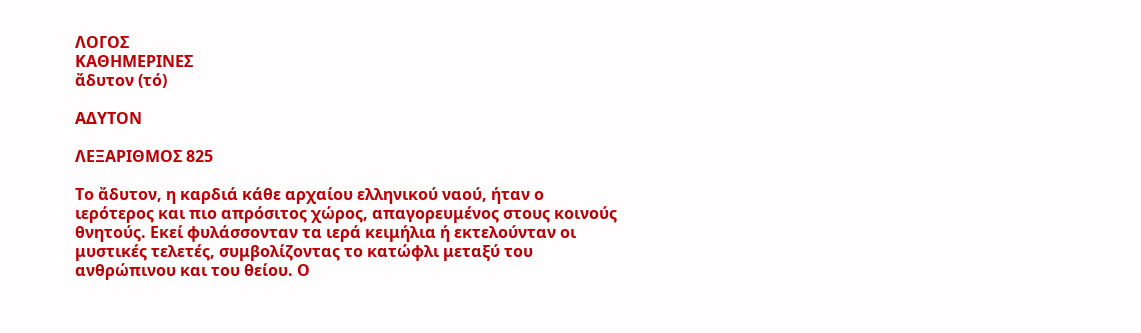ΛΟΓΟΣ
ΚΑΘΗΜΕΡΙΝΕΣ
ἄδυτον (τό)

ΑΔΥΤΟΝ

ΛΕΞΑΡΙΘΜΟΣ 825

Το ἄδυτον, η καρδιά κάθε αρχαίου ελληνικού ναού, ήταν ο ιερότερος και πιο απρόσιτος χώρος, απαγορευμένος στους κοινούς θνητούς. Εκεί φυλάσσονταν τα ιερά κειμήλια ή εκτελούνταν οι μυστικές τελετές, συμβολίζοντας το κατώφλι μεταξύ του ανθρώπινου και του θείου. Ο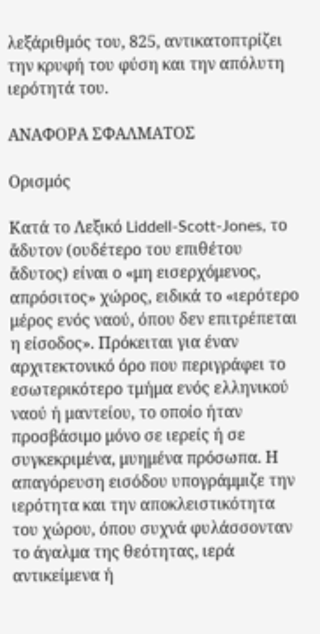λεξάριθμός του, 825, αντικατοπτρίζει την κρυφή του φύση και την απόλυτη ιερότητά του.

ΑΝΑΦΟΡΑ ΣΦΑΛΜΑΤΟΣ

Ορισμός

Κατά το Λεξικό Liddell-Scott-Jones, το ἄδυτον (ουδέτερο του επιθέτου ἄδυτος) είναι ο «μη εισερχόμενος, απρόσιτος» χώρος, ειδικά το «ιερότερο μέρος ενός ναού, όπου δεν επιτρέπεται η είσοδος». Πρόκειται για έναν αρχιτεκτονικό όρο που περιγράφει το εσωτερικότερο τμήμα ενός ελληνικού ναού ή μαντείου, το οποίο ήταν προσβάσιμο μόνο σε ιερείς ή σε συγκεκριμένα, μυημένα πρόσωπα. Η απαγόρευση εισόδου υπογράμμιζε την ιερότητα και την αποκλειστικότητα του χώρου, όπου συχνά φυλάσσονταν το άγαλμα της θεότητας, ιερά αντικείμενα ή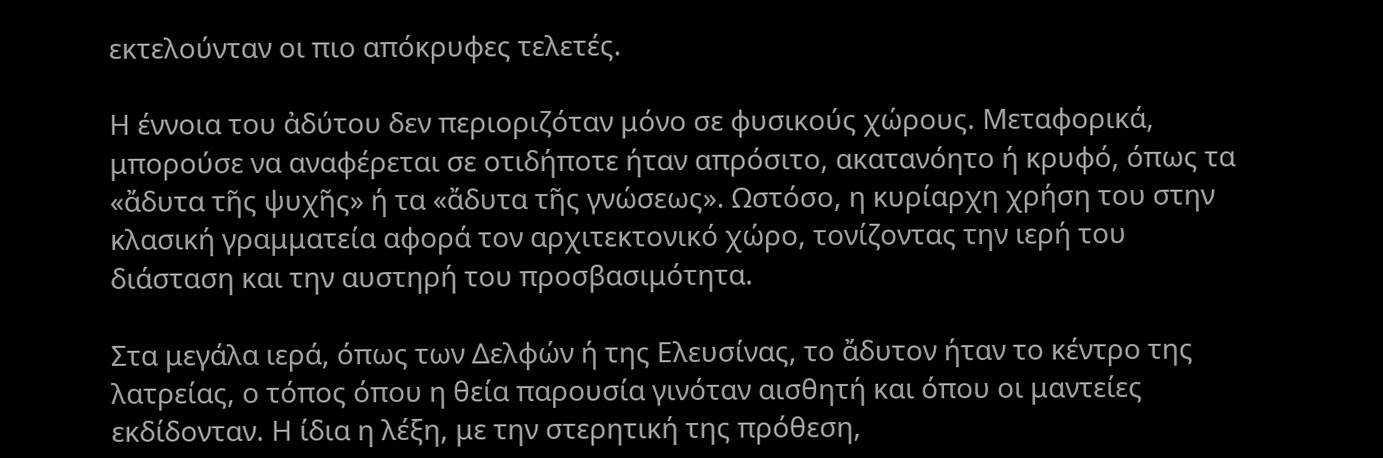εκτελούνταν οι πιο απόκρυφες τελετές.

Η έννοια του ἀδύτου δεν περιοριζόταν μόνο σε φυσικούς χώρους. Μεταφορικά, μπορούσε να αναφέρεται σε οτιδήποτε ήταν απρόσιτο, ακατανόητο ή κρυφό, όπως τα «ἄδυτα τῆς ψυχῆς» ή τα «ἄδυτα τῆς γνώσεως». Ωστόσο, η κυρίαρχη χρήση του στην κλασική γραμματεία αφορά τον αρχιτεκτονικό χώρο, τονίζοντας την ιερή του διάσταση και την αυστηρή του προσβασιμότητα.

Στα μεγάλα ιερά, όπως των Δελφών ή της Ελευσίνας, το ἄδυτον ήταν το κέντρο της λατρείας, ο τόπος όπου η θεία παρουσία γινόταν αισθητή και όπου οι μαντείες εκδίδονταν. Η ίδια η λέξη, με την στερητική της πρόθεση,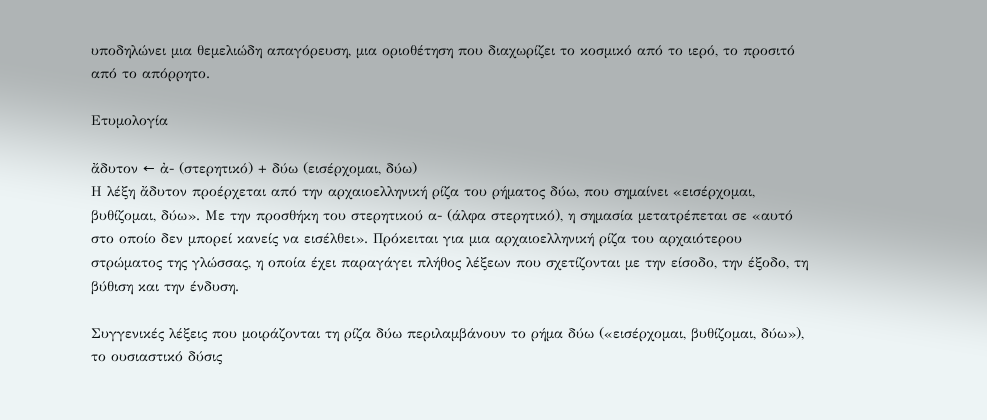υποδηλώνει μια θεμελιώδη απαγόρευση, μια οριοθέτηση που διαχωρίζει το κοσμικό από το ιερό, το προσιτό από το απόρρητο.

Ετυμολογία

ἄδυτον ← ἀ- (στερητικό) + δύω (εισέρχομαι, δύω)
Η λέξη ἄδυτον προέρχεται από την αρχαιοελληνική ρίζα του ρήματος δύω, που σημαίνει «εισέρχομαι, βυθίζομαι, δύω». Με την προσθήκη του στερητικού α- (άλφα στερητικό), η σημασία μετατρέπεται σε «αυτό στο οποίο δεν μπορεί κανείς να εισέλθει». Πρόκειται για μια αρχαιοελληνική ρίζα του αρχαιότερου στρώματος της γλώσσας, η οποία έχει παραγάγει πλήθος λέξεων που σχετίζονται με την είσοδο, την έξοδο, τη βύθιση και την ένδυση.

Συγγενικές λέξεις που μοιράζονται τη ρίζα δύω περιλαμβάνουν το ρήμα δύω («εισέρχομαι, βυθίζομαι, δύω»), το ουσιαστικό δύσις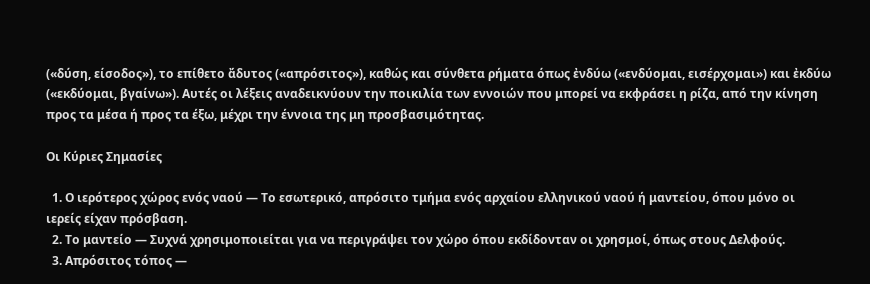(«δύση, είσοδος»), το επίθετο ἄδυτος («απρόσιτος»), καθώς και σύνθετα ρήματα όπως ἐνδύω («ενδύομαι, εισέρχομαι») και ἐκδύω («εκδύομαι, βγαίνω»). Αυτές οι λέξεις αναδεικνύουν την ποικιλία των εννοιών που μπορεί να εκφράσει η ρίζα, από την κίνηση προς τα μέσα ή προς τα έξω, μέχρι την έννοια της μη προσβασιμότητας.

Οι Κύριες Σημασίες

  1. Ο ιερότερος χώρος ενός ναού — Το εσωτερικό, απρόσιτο τμήμα ενός αρχαίου ελληνικού ναού ή μαντείου, όπου μόνο οι ιερείς είχαν πρόσβαση.
  2. Το μαντείο — Συχνά χρησιμοποιείται για να περιγράψει τον χώρο όπου εκδίδονταν οι χρησμοί, όπως στους Δελφούς.
  3. Απρόσιτος τόπος —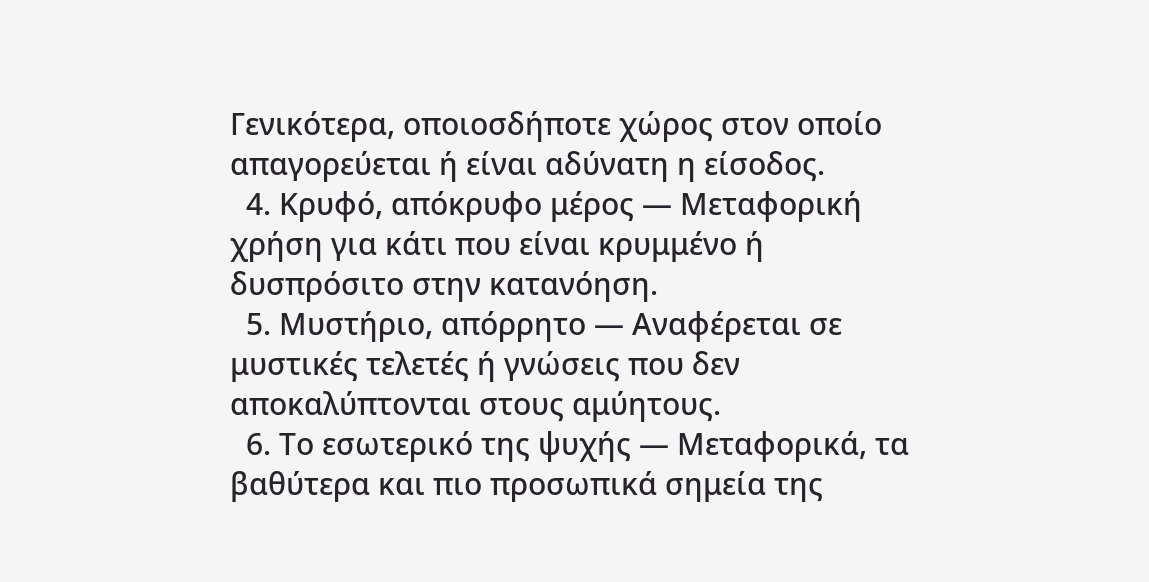Γενικότερα, οποιοσδήποτε χώρος στον οποίο απαγορεύεται ή είναι αδύνατη η είσοδος.
  4. Κρυφό, απόκρυφο μέρος — Μεταφορική χρήση για κάτι που είναι κρυμμένο ή δυσπρόσιτο στην κατανόηση.
  5. Μυστήριο, απόρρητο — Αναφέρεται σε μυστικές τελετές ή γνώσεις που δεν αποκαλύπτονται στους αμύητους.
  6. Το εσωτερικό της ψυχής — Μεταφορικά, τα βαθύτερα και πιο προσωπικά σημεία της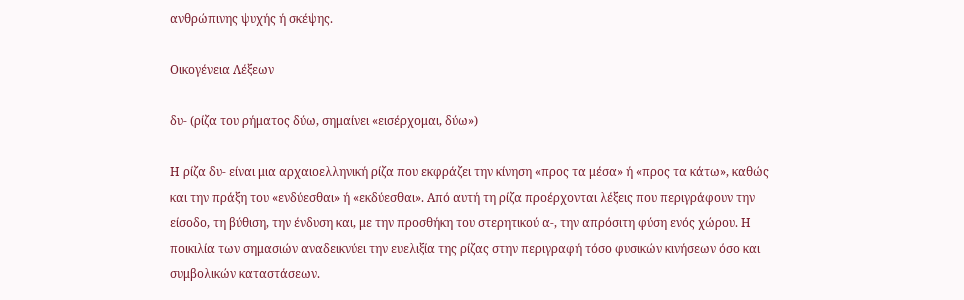ανθρώπινης ψυχής ή σκέψης.

Οικογένεια Λέξεων

δυ- (ρίζα του ρήματος δύω, σημαίνει «εισέρχομαι, δύω»)

Η ρίζα δυ- είναι μια αρχαιοελληνική ρίζα που εκφράζει την κίνηση «προς τα μέσα» ή «προς τα κάτω», καθώς και την πράξη του «ενδύεσθαι» ή «εκδύεσθαι». Από αυτή τη ρίζα προέρχονται λέξεις που περιγράφουν την είσοδο, τη βύθιση, την ένδυση και, με την προσθήκη του στερητικού α-, την απρόσιτη φύση ενός χώρου. Η ποικιλία των σημασιών αναδεικνύει την ευελιξία της ρίζας στην περιγραφή τόσο φυσικών κινήσεων όσο και συμβολικών καταστάσεων.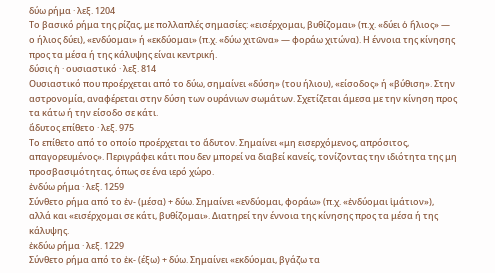δύω ρήμα · λεξ. 1204
Το βασικό ρήμα της ρίζας, με πολλαπλές σημασίες: «εισέρχομαι, βυθίζομαι» (π.χ. «δύει ὁ ἥλιος» — ο ήλιος δύει), «ενδύομαι» ή «εκδύομαι» (π.χ. «δύω χιτῶνα» — φοράω χιτώνα). Η έννοια της κίνησης προς τα μέσα ή της κάλυψης είναι κεντρική.
δύσις ἡ · ουσιαστικό · λεξ. 814
Ουσιαστικό που προέρχεται από το δύω, σημαίνει «δύση» (του ήλιου), «είσοδος» ή «βύθιση». Στην αστρονομία, αναφέρεται στην δύση των ουράνιων σωμάτων. Σχετίζεται άμεσα με την κίνηση προς τα κάτω ή την είσοδο σε κάτι.
ἄδυτος επίθετο · λεξ. 975
Το επίθετο από το οποίο προέρχεται το ἄδυτον. Σημαίνει «μη εισερχόμενος, απρόσιτος, απαγορευμένος». Περιγράφει κάτι που δεν μπορεί να διαβεί κανείς, τονίζοντας την ιδιότητα της μη προσβασιμότητας, όπως σε ένα ιερό χώρο.
ἐνδύω ρήμα · λεξ. 1259
Σύνθετο ρήμα από το ἐν- (μέσα) + δύω. Σημαίνει «ενδύομαι, φοράω» (π.χ. «ἐνδύομαι ἱμάτιον»), αλλά και «εισέρχομαι σε κάτι, βυθίζομαι». Διατηρεί την έννοια της κίνησης προς τα μέσα ή της κάλυψης.
ἐκδύω ρήμα · λεξ. 1229
Σύνθετο ρήμα από το ἐκ- (έξω) + δύω. Σημαίνει «εκδύομαι, βγάζω τα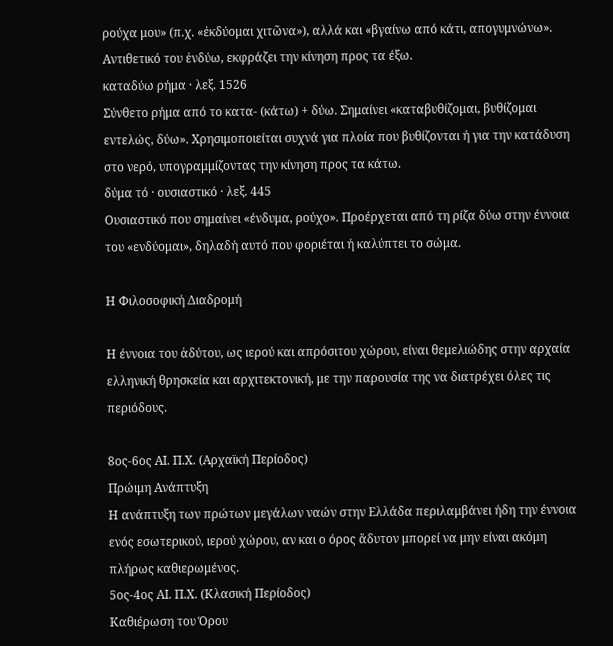ρούχα μου» (π.χ. «ἐκδύομαι χιτῶνα»), αλλά και «βγαίνω από κάτι, απογυμνώνω». Αντιθετικό του ἐνδύω, εκφράζει την κίνηση προς τα έξω.
καταδύω ρήμα · λεξ. 1526
Σύνθετο ρήμα από το κατα- (κάτω) + δύω. Σημαίνει «καταβυθίζομαι, βυθίζομαι εντελώς, δύω». Χρησιμοποιείται συχνά για πλοία που βυθίζονται ή για την κατάδυση στο νερό, υπογραμμίζοντας την κίνηση προς τα κάτω.
δύμα τό · ουσιαστικό · λεξ. 445
Ουσιαστικό που σημαίνει «ένδυμα, ρούχο». Προέρχεται από τη ρίζα δύω στην έννοια του «ενδύομαι», δηλαδή αυτό που φοριέται ή καλύπτει το σώμα.

Η Φιλοσοφική Διαδρομή

Η έννοια του ἀδύτου, ως ιερού και απρόσιτου χώρου, είναι θεμελιώδης στην αρχαία ελληνική θρησκεία και αρχιτεκτονική, με την παρουσία της να διατρέχει όλες τις περιόδους.

8ος-6ος ΑΙ. Π.Χ. (Αρχαϊκή Περίοδος)
Πρώιμη Ανάπτυξη
Η ανάπτυξη των πρώτων μεγάλων ναών στην Ελλάδα περιλαμβάνει ήδη την έννοια ενός εσωτερικού, ιερού χώρου, αν και ο όρος ἄδυτον μπορεί να μην είναι ακόμη πλήρως καθιερωμένος.
5ος-4ος ΑΙ. Π.Χ. (Κλασική Περίοδος)
Καθιέρωση του Όρου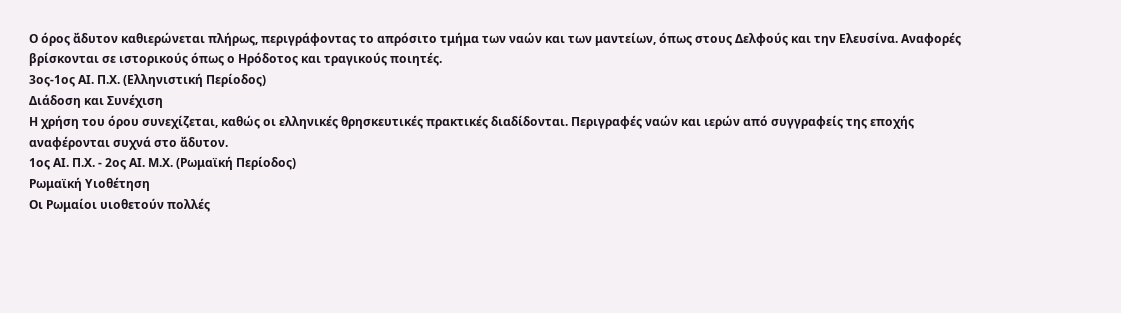Ο όρος ἄδυτον καθιερώνεται πλήρως, περιγράφοντας το απρόσιτο τμήμα των ναών και των μαντείων, όπως στους Δελφούς και την Ελευσίνα. Αναφορές βρίσκονται σε ιστορικούς όπως ο Ηρόδοτος και τραγικούς ποιητές.
3ος-1ος ΑΙ. Π.Χ. (Ελληνιστική Περίοδος)
Διάδοση και Συνέχιση
Η χρήση του όρου συνεχίζεται, καθώς οι ελληνικές θρησκευτικές πρακτικές διαδίδονται. Περιγραφές ναών και ιερών από συγγραφείς της εποχής αναφέρονται συχνά στο ἄδυτον.
1ος ΑΙ. Π.Χ. - 2ος ΑΙ. Μ.Χ. (Ρωμαϊκή Περίοδος)
Ρωμαϊκή Υιοθέτηση
Οι Ρωμαίοι υιοθετούν πολλές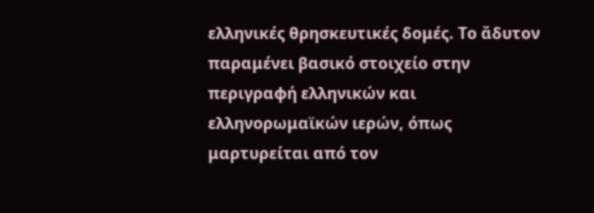ελληνικές θρησκευτικές δομές. Το ἄδυτον παραμένει βασικό στοιχείο στην περιγραφή ελληνικών και ελληνορωμαϊκών ιερών, όπως μαρτυρείται από τον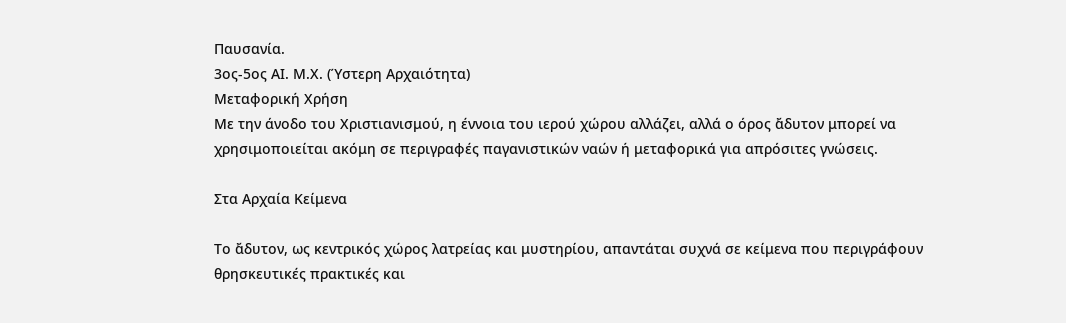Παυσανία.
3ος-5ος ΑΙ. Μ.Χ. (Ύστερη Αρχαιότητα)
Μεταφορική Χρήση
Με την άνοδο του Χριστιανισμού, η έννοια του ιερού χώρου αλλάζει, αλλά ο όρος ἄδυτον μπορεί να χρησιμοποιείται ακόμη σε περιγραφές παγανιστικών ναών ή μεταφορικά για απρόσιτες γνώσεις.

Στα Αρχαία Κείμενα

Το ἄδυτον, ως κεντρικός χώρος λατρείας και μυστηρίου, απαντάται συχνά σε κείμενα που περιγράφουν θρησκευτικές πρακτικές και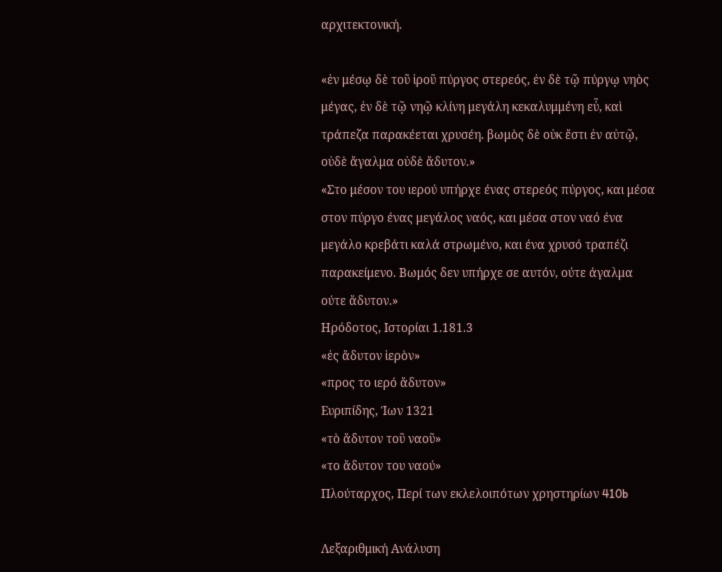αρχιτεκτονική.

«ἐν μέσῳ δὲ τοῦ ἱροῦ πύργος στερεός, ἐν δὲ τῷ πύργῳ νηὸς μέγας, ἐν δὲ τῷ νηῷ κλίνη μεγάλη κεκαλυμμένη εὖ, καὶ τράπεζα παρακέεται χρυσέη. βωμὸς δὲ οὐκ ἔστι ἐν αὐτῷ, οὐδὲ ἄγαλμα οὐδὲ ἄδυτον.»
«Στο μέσον του ιερού υπήρχε ένας στερεός πύργος, και μέσα στον πύργο ένας μεγάλος ναός, και μέσα στον ναό ένα μεγάλο κρεβάτι καλά στρωμένο, και ένα χρυσό τραπέζι παρακείμενο. Βωμός δεν υπήρχε σε αυτόν, ούτε άγαλμα ούτε ἄδυτον.»
Ηρόδοτος, Ιστορίαι 1.181.3
«ἐς ἄδυτον ἱερὸν»
«προς το ιερό ἄδυτον»
Ευριπίδης, Ίων 1321
«τὸ ἄδυτον τοῦ ναοῦ»
«το ἄδυτον του ναού»
Πλούταρχος, Περί των εκλελοιπότων χρηστηρίων 410b

Λεξαριθμική Ανάλυση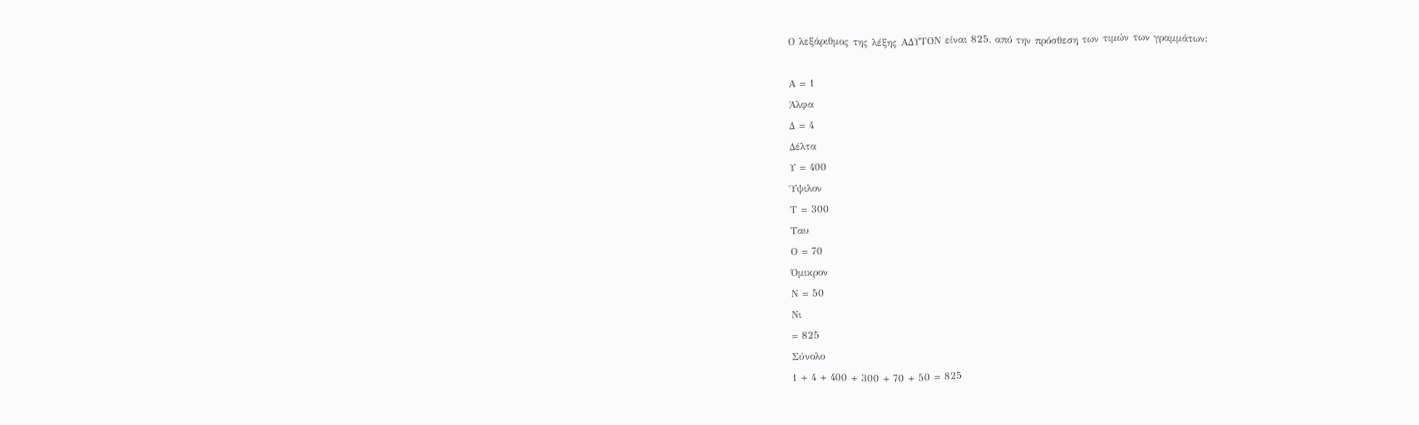Ο λεξάριθμος της λέξης ΑΔΥΤΟΝ είναι 825, από την πρόσθεση των τιμών των γραμμάτων:

Α = 1
Άλφα
Δ = 4
Δέλτα
Υ = 400
Ύψιλον
Τ = 300
Ταυ
Ο = 70
Όμικρον
Ν = 50
Νι
= 825
Σύνολο
1 + 4 + 400 + 300 + 70 + 50 = 825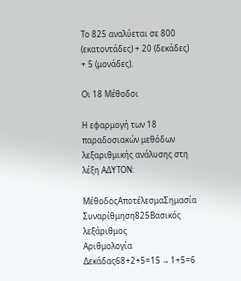Το 825 αναλύεται σε 800 (εκατοντάδες) + 20 (δεκάδες) + 5 (μονάδες).

Οι 18 Μέθοδοι

Η εφαρμογή των 18 παραδοσιακών μεθόδων λεξαριθμικής ανάλυσης στη λέξη ΑΔΥΤΟΝ:

ΜέθοδοςΑποτέλεσμαΣημασία
Συναρίθμηση825Βασικός λεξάριθμος
Αριθμολογία Δεκάδας68+2+5=15 → 1+5=6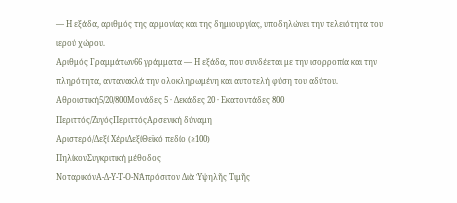— Η εξάδα, αριθμός της αρμονίας και της δημιουργίας, υποδηλώνει την τελειότητα του ιερού χώρου.
Αριθμός Γραμμάτων66 γράμματα — Η εξάδα, που συνδέεται με την ισορροπία και την πληρότητα, αντανακλά την ολοκληρωμένη και αυτοτελή φύση του αδύτου.
Αθροιστική5/20/800Μονάδες 5 · Δεκάδες 20 · Εκατοντάδες 800
Περιττός/ΖυγόςΠεριττόςΑρσενική δύναμη
Αριστερό/Δεξί ΧέριΔεξίΘεϊκό πεδίο (≥100)
ΠηλίκονΣυγκριτική μέθοδος
ΝοταρικόνΑ-Δ-Υ-Τ-Ο-ΝἈπρόσιτον Διὰ Ὑψηλῆς Τιμῆς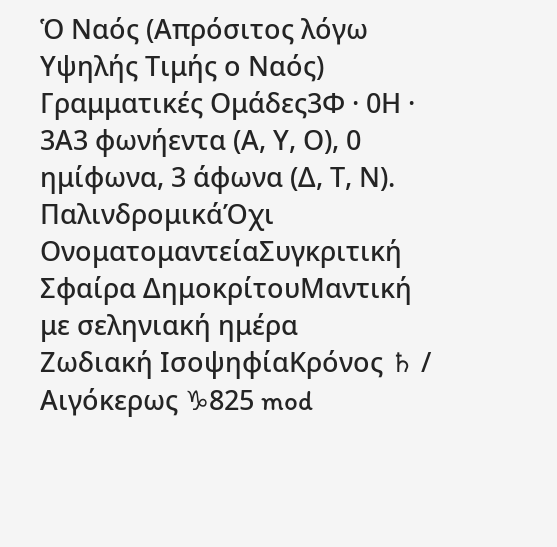Ὁ Ναός (Απρόσιτος λόγω Υψηλής Τιμής ο Ναός)
Γραμματικές Ομάδες3Φ · 0Η · 3Α3 φωνήεντα (Α, Υ, Ο), 0 ημίφωνα, 3 άφωνα (Δ, Τ, Ν).
ΠαλινδρομικάΌχι
ΟνοματομαντείαΣυγκριτική
Σφαίρα ΔημοκρίτουΜαντική με σεληνιακή ημέρα
Ζωδιακή ΙσοψηφίαΚρόνος ♄ / Αιγόκερως ♑825 mod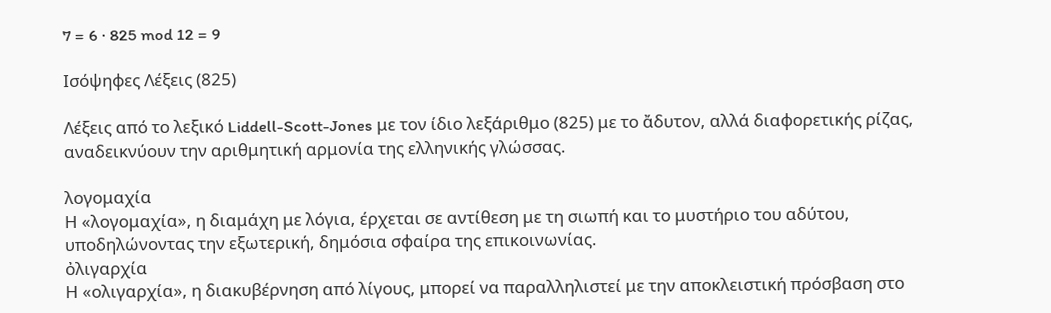7 = 6 · 825 mod 12 = 9

Ισόψηφες Λέξεις (825)

Λέξεις από το λεξικό Liddell-Scott-Jones με τον ίδιο λεξάριθμο (825) με το ἄδυτον, αλλά διαφορετικής ρίζας, αναδεικνύουν την αριθμητική αρμονία της ελληνικής γλώσσας.

λογομαχία
Η «λογομαχία», η διαμάχη με λόγια, έρχεται σε αντίθεση με τη σιωπή και το μυστήριο του αδύτου, υποδηλώνοντας την εξωτερική, δημόσια σφαίρα της επικοινωνίας.
ὀλιγαρχία
Η «ολιγαρχία», η διακυβέρνηση από λίγους, μπορεί να παραλληλιστεί με την αποκλειστική πρόσβαση στο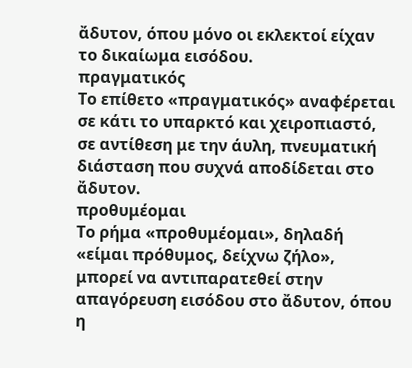ἄδυτον, όπου μόνο οι εκλεκτοί είχαν το δικαίωμα εισόδου.
πραγματικός
Το επίθετο «πραγματικός» αναφέρεται σε κάτι το υπαρκτό και χειροπιαστό, σε αντίθεση με την άυλη, πνευματική διάσταση που συχνά αποδίδεται στο ἄδυτον.
προθυμέομαι
Το ρήμα «προθυμέομαι», δηλαδή «είμαι πρόθυμος, δείχνω ζήλο», μπορεί να αντιπαρατεθεί στην απαγόρευση εισόδου στο ἄδυτον, όπου η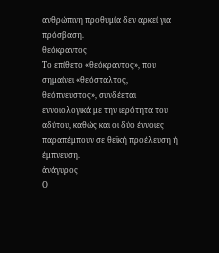ανθρώπινη προθυμία δεν αρκεί για πρόσβαση.
θεόκραντος
Το επίθετο «θεόκραντος», που σημαίνει «θεόσταλτος, θεόπνευστος», συνδέεται εννοιολογικά με την ιερότητα του αδύτου, καθώς και οι δύο έννοιες παραπέμπουν σε θεϊκή προέλευση ή έμπνευση.
ἀνάγυρος
Ο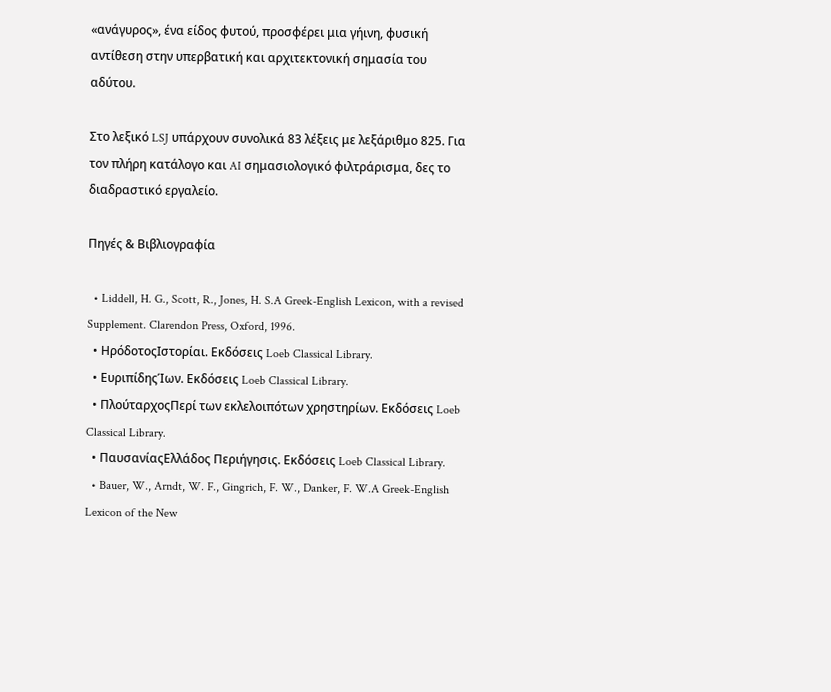«ανάγυρος», ένα είδος φυτού, προσφέρει μια γήινη, φυσική αντίθεση στην υπερβατική και αρχιτεκτονική σημασία του αδύτου.

Στο λεξικό LSJ υπάρχουν συνολικά 83 λέξεις με λεξάριθμο 825. Για τον πλήρη κατάλογο και AI σημασιολογικό φιλτράρισμα, δες το διαδραστικό εργαλείο.

Πηγές & Βιβλιογραφία

  • Liddell, H. G., Scott, R., Jones, H. S.A Greek-English Lexicon, with a revised Supplement. Clarendon Press, Oxford, 1996.
  • ΗρόδοτοςΙστορίαι. Εκδόσεις Loeb Classical Library.
  • ΕυριπίδηςΊων. Εκδόσεις Loeb Classical Library.
  • ΠλούταρχοςΠερί των εκλελοιπότων χρηστηρίων. Εκδόσεις Loeb Classical Library.
  • ΠαυσανίαςΕλλάδος Περιήγησις. Εκδόσεις Loeb Classical Library.
  • Bauer, W., Arndt, W. F., Gingrich, F. W., Danker, F. W.A Greek-English Lexicon of the New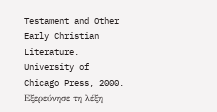Testament and Other Early Christian Literature. University of Chicago Press, 2000.
Εξερεύνησε τη λέξη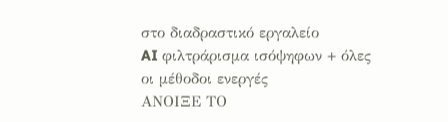στο διαδραστικό εργαλείο
AI φιλτράρισμα ισόψηφων + όλες οι μέθοδοι ενεργές
ΑΝΟΙΞΕ ΤΟ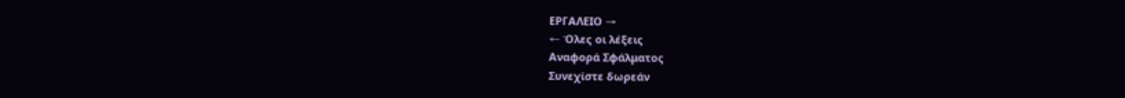ΕΡΓΑΛΕΙΟ →
← Όλες οι λέξεις
Αναφορά Σφάλματος
Συνεχίστε δωρεάν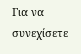Για να συνεχίσετε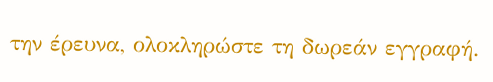την έρευνα, ολοκληρώστε τη δωρεάν εγγραφή.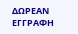ΔΩΡΕΑΝ ΕΓΓΡΑΦΗ